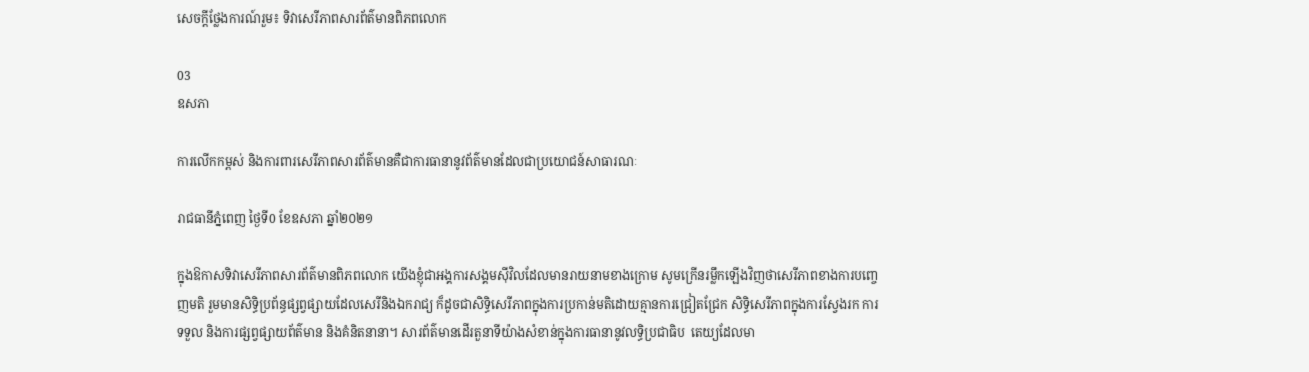សេចក្តីថ្លែងការណ៍រួម៖ ទិវាសេរីភាពសារព័ត៌មានពិភពលោក

03
ឧសភា

ការលើកកម្ពស់ និងការពារសេរីភាពសារព័ត៌មានគឺជាការធានានូវព័ត៌មានដែលជាប្រយោជន៍សាធារណៈ

រាជធានីភ្នំពេញ ថ្ងៃទី0 ខែឧសភា ឆ្នាំ២០២១

ក្នុងឱកាសទិវាសេរីភាពសារព័ត៌មានពិភពលោក យើងខ្ញុំជាអង្គការសង្គមស៊ីវិលដែលមានរាយនាមខាងក្រោម សូមក្រើនរម្លឹកឡើងវិញថាសេរីភាពខាងការបញ្ចេញមតិ រួមមានសិទ្ធិប្រព័ន្ធផ្សព្វផ្សាយដែលសេរីនិងឯករាជ្យ ក៏ដូចជាសិទ្ធិសេរីភាពក្នុងការប្រកាន់មតិដោយគ្មានការជ្រៀតជ្រែក សិទ្ធិសេរីភាពក្នុងការស្វែងរក ការទទួល និងការផ្សព្វផ្សាយព័ត៌មាន និងគំនិតនានា។ សារព័ត៌មានដើរតួនាទីយ៉ាងសំខាន់ក្នុងការធានានូវលទ្ធិប្រជាធិប  តេយ្យដែលមា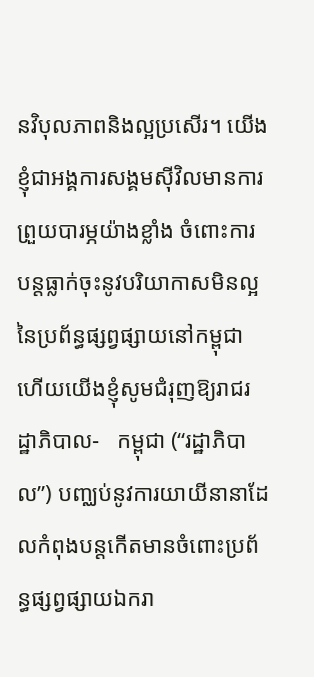នវិបុលភាពនិងល្អប្រសើរ។ យើងខ្ញុំជាអង្គការសង្គមស៊ីវិលមានការព្រួយបារម្ភយ៉ាងខ្លាំង ចំពោះការបន្តធ្លាក់ចុះនូវបរិយាកាសមិនល្អនៃប្រព័ន្ធផ្សព្វផ្សាយនៅកម្ពុជា ហើយយើងខ្ញុំសូមជំរុញឱ្យរាជរដ្ឋាភិបាល-   កម្ពុជា (“រដ្ឋាភិបាល”) បញ្ឈប់នូវការយាយីនានាដែលកំពុងបន្តកើតមានចំពោះប្រព័ន្ធផ្សព្វផ្សាយឯករា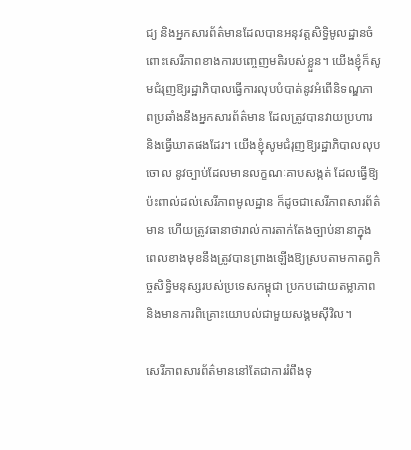ជ្យ និងអ្នកសារព័ត៌មានដែលបានអនុវត្តសិទ្ធិមូលដ្ឋានចំពោះសេរីភាពខាងការបញ្ចេញមតិរបស់ខ្លួន។ យើងខ្ញុំក៏សូមជំរុញឱ្យរដ្ឋាភិបាលធ្វើការលុបបំបាត់នូវអំពើនិទណ្ឌភាពប្រឆាំងនឹងអ្នកសារព័ត៌មាន ដែលត្រូវបានវាយប្រហារ និងធ្វើឃាតផងដែរ។ យើងខ្ញុំសូមជំរុញឱ្យរដ្ឋាភិបាលលុបចោល នូវច្បាប់ដែលមានលក្ខណៈគាបសង្កត់ ដែលធ្វើឱ្យប៉ះពាល់ដល់សេរីភាពមូលដ្ឋាន ក៏ដូចជាសេរីភាពសារព័ត៌មាន ហើយត្រូវធានាថារាល់ការតាក់តែងច្បាប់នានាក្នុងពេលខាងមុខនឹងត្រូវបានព្រាងឡើងឱ្យស្របតាមកាតព្វកិច្ចសិទ្ធិមនុស្សរបស់ប្រទេសកម្ពុជា ប្រកបដោយតម្លាភាព និងមានការពិគ្រោះយោបល់ជាមួយសង្គមស៊ីវិល។

សេរីភាពសារព័ត៌មាននៅតែជាការរំពឹងទុ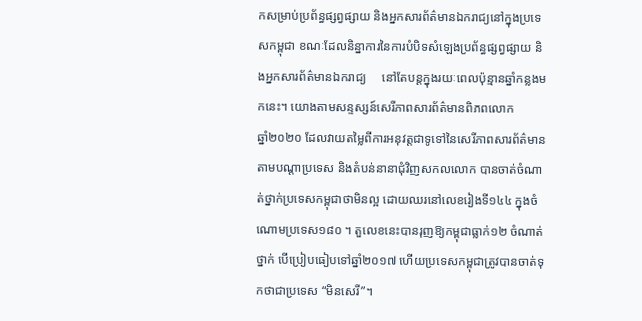កសម្រាប់ប្រព័ន្ធផ្សព្វផ្សាយ និងអ្នកសារព័ត៌មានឯករាជ្យនៅក្នុងប្រទេសកម្ពុជា ខណៈដែលនិន្នាការនៃការបំបិទសំឡេងប្រព័ន្ធផ្សព្វផ្សាយ និងអ្នកសារព័ត៌មានឯករាជ្យ     នៅតែបន្តក្នុងរយៈពេលប៉ុន្មានឆ្នាំកន្លងមកនេះ។ យោងតាមសន្ទស្សន៍សេរីភាពសារព័ត៌មានពិភពលោក           ឆ្នាំ២០២០ ដែលវាយតម្លៃពីការអនុវត្តជាទូទៅនៃសេរីភាពសារព័ត៌មានតាមបណ្តាប្រទេស និងតំបន់នានាជុំវិញសកលលោក បានចាត់ចំណាត់ថ្នាក់ប្រទេសកម្ពុជាថាមិនល្អ ដោយឈរនៅលេខរៀងទី១៤៤ ក្នុងចំណោមប្រទេស១៨០ ។ តួលេខនេះបានរុញឱ្យកម្ពុជាធ្លាក់១២ ចំណាត់ថ្នាក់ បើប្រៀបធៀបទៅឆ្នាំ២០១៧ ហើយប្រទេសកម្ពុជាត្រូវបានចាត់ទុកថាជាប្រទេស “មិនសេរី”។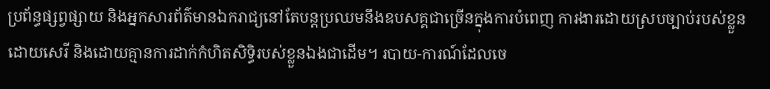ប្រព័ន្ធផ្សព្វផ្សាយ និងអ្នកសារព័ត៌មានឯករាជ្យនៅតែបន្តប្រឈមនឹងឧបសគ្គជាច្រើនក្នុងការបំពេញ ការងារដោយស្របច្បាប់របស់ខ្លួនដោយសេរី និងដោយគ្មានការដាក់កំហិតសិទ្ធិរបស់ខ្លួនឯងជាដើម។ របាយ-ការណ៍ដែលចេ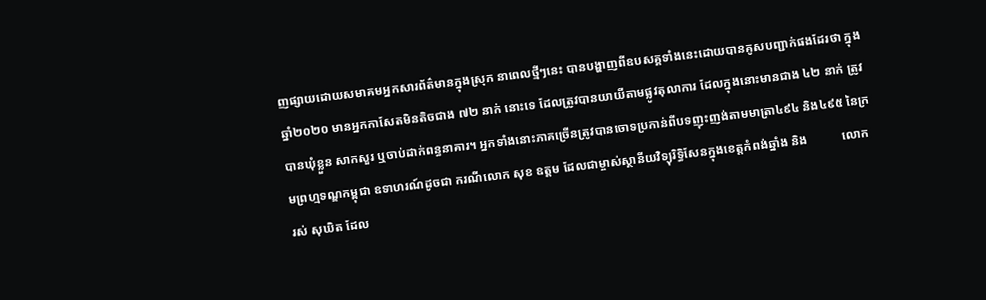ញផ្សាយដោយសមាគមអ្នកសារព័ត៌មានក្នុងស្រុក នាពេលថ្មីៗនេះ បានបង្ហាញពីឧបសគ្គទាំងនេះដោយបានគូសបញ្ជាក់ផងដែរថា ក្នុងឆ្នាំ២០២០ មានអ្នកកាសែតមិនតិចជាង ៧២ នាក់ នោះទេ ដែលត្រូវបានយាយីតាមផ្លូវតុលាការ ដែលក្នុងនោះមានជាង ៤២ នាក់ ត្រូវបានឃុំខ្លួន សាកសួរ ឬចាប់ដាក់ពន្ធនាគារ។ អ្នកទាំងនោះភាគច្រើនត្រូវបានចោទប្រកាន់ពីបទញុះញង់តាមមាត្រា៤៩៤ និង៤៩៥ នៃក្រមព្រហ្មទណ្ឌកម្ពុជា ឧទាហរណ៍ដូចជា ករណីលោក សុខ ឧត្តម ដែលជាម្ចាស់ស្ថានីយវិទ្យុរិទ្ធិសែនក្នុងខេត្តកំពង់ឆ្នាំង និង           លោក  រស់ សុឃិត ដែល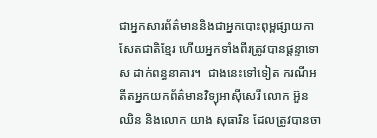ជាអ្នកសារព័ត៌មាននិងជាអ្នកបោះពុម្ពផ្សាយកាសែតជាតិខ្មែរ ហើយអ្នកទាំងពីរត្រូវបានផ្តន្ទាទោស ដាក់ពន្ធនាគារ។  ជាងនេះទៅទៀត ករណីអតីតអ្នកយកព័ត៌មានវិទ្យុអាស៊ីសេរី លោក អ៊ួន ឈិន និងលោក យាង សុធារិន ដែលត្រូវបានចា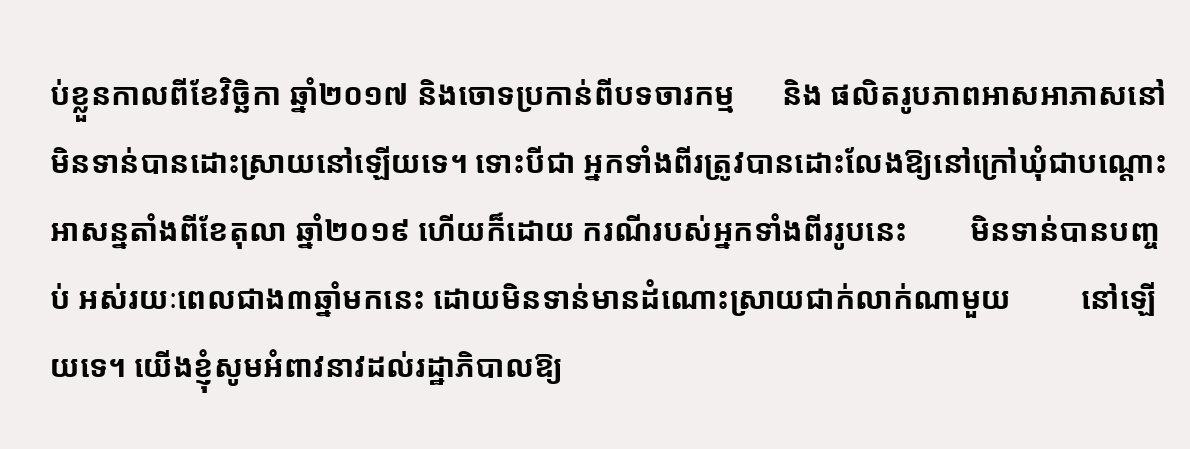ប់ខ្លួនកាលពីខែវិច្ឆិកា ឆ្នាំ២០១៧ និងចោទប្រកាន់ពីបទចារកម្ម      និង ផលិតរូបភាពអាសអាភាសនៅមិនទាន់បានដោះស្រាយនៅឡើយទេ។ ទោះបីជា អ្នកទាំងពីរត្រូវបានដោះលែងឱ្យនៅក្រៅឃុំជាបណ្តោះអាសន្នតាំងពីខែតុលា ឆ្នាំ២០១៩ ហើយក៏ដោយ ករណីរបស់អ្នកទាំងពីររូបនេះ        មិនទាន់បានបញ្ចប់ អស់រយៈពេលជាង៣ឆ្នាំមកនេះ ដោយមិនទាន់មានដំណោះស្រាយជាក់លាក់ណាមួយ         នៅឡើយទេ។ យើងខ្ញុំសូមអំពាវនាវដល់រដ្ឋាភិបាលឱ្យ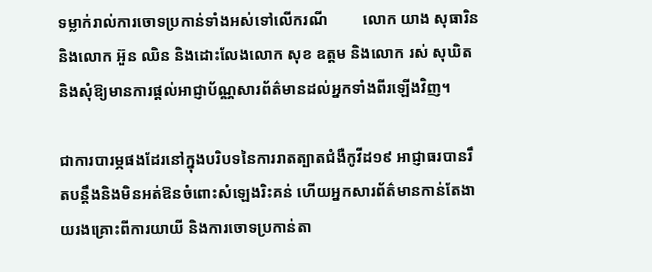ទម្លាក់រាល់ការចោទប្រកាន់ទាំងអស់ទៅលើករណី         លោក យាង សុធារិន និងលោក អ៊ួន ឈិន និងដោះលែងលោក សុខ ឧត្តម និងលោក រស់ សុឃិត និងសុំឱ្យមានការផ្តល់អាជ្ញាប័ណ្ណសារព័ត៌មានដល់អ្នកទាំងពីរឡើងវិញ។

ជាការបារម្ភផងដែរនៅក្នុងបរិបទនៃការរាតត្បាតជំងឺកូវីដ១៩ អាជ្ញាធរបានរឹតបន្តឹងនិងមិនអត់ឱនចំពោះសំឡេងរិះគន់ ហើយអ្នកសារព័ត៌មានកាន់តែងាយរងគ្រោះពីការយាយី និងការចោទប្រកាន់តា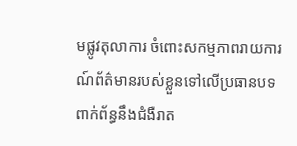មផ្លូវតុលាការ ចំពោះសកម្មភាពរាយការណ៍ព័ត៌មានរបស់ខ្លួនទៅលើប្រធានបទពាក់ព័ន្ធនឹងជំងឺរាត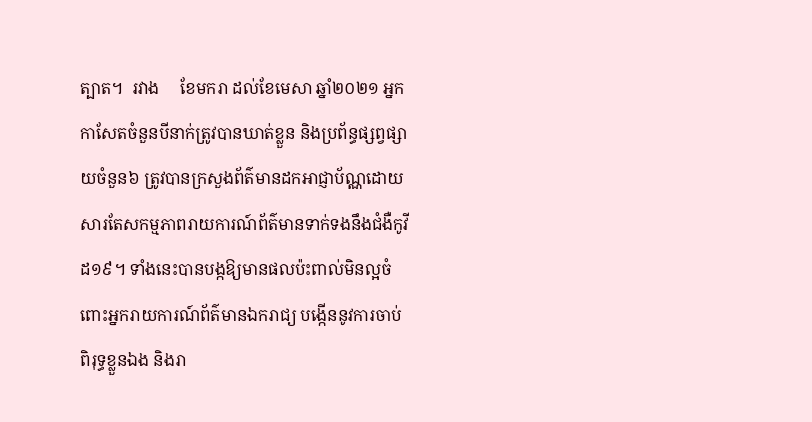ត្បាត។  រវាង     ខែមករា ដល់ខែមេសា ឆ្នាំ២០២១ អ្នកកាសែតចំនួនបីនាក់ត្រូវបានឃាត់ខ្លួន និងប្រព័ន្ធផ្សព្វផ្សាយចំនួន៦ ត្រូវបានក្រសួងព័ត៌មានដកអាជ្ញាប័ណ្ណដោយសារតែសកម្មភាពរាយការណ៍ព័ត៌មានទាក់ទងនឹងជំងឺកូវីដ១៩។ ទាំងនេះបានបង្កឱ្យមានផលប៉ះពាល់មិនល្អចំពោះអ្នករាយការណ៍ព័ត៌មានឯករាជ្យ បង្កើននូវការចាប់ពិរុទ្ធខ្លួនឯង និងរា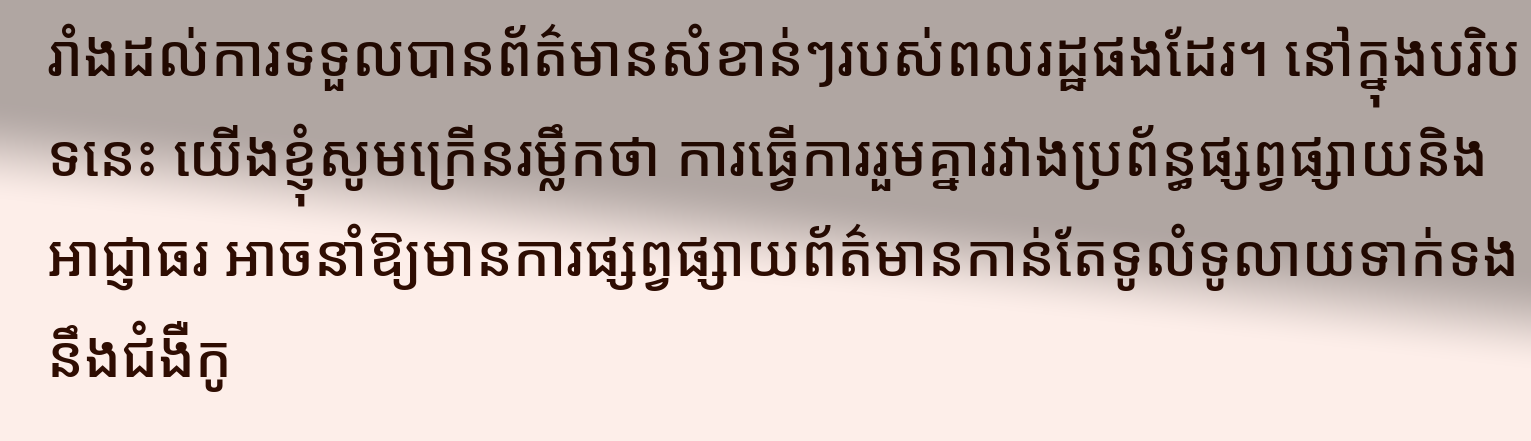រាំងដល់ការទទួលបានព័ត៌មានសំខាន់ៗរបស់ពលរដ្ឋផងដែរ។ នៅក្នុងបរិបទនេះ យើងខ្ញុំសូមក្រើនរម្លឹកថា ការធ្វើការរួមគ្នារវាងប្រព័ន្ធផ្សព្វផ្សាយនិងអាជ្ញាធរ អាចនាំឱ្យមានការផ្សព្វផ្សាយព័ត៌មានកាន់តែទូលំទូលាយទាក់ទងនឹងជំងឺកូ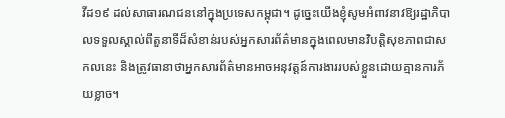វីដ១៩ ដល់សាធារណជននៅក្នុងប្រទេសកម្ពុជា។ ដូច្នេះយើងខ្ញុំសូមអំពាវនាវឱ្យរដ្ឋាភិបាលទទួលស្គាល់ពីតួនាទីដ៏សំខាន់របស់អ្នកសារព័ត៌មានក្នុងពេលមានវិបត្ដិសុខភាពជាសកលនេះ និងត្រូវធានាថាអ្នកសារព័ត៌មានអាចអនុវត្តន៍ការងាររបស់ខ្លួនដោយគ្មានការភ័យខ្លាច។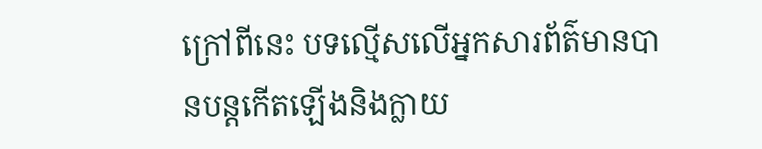ក្រៅពីនេះ បទល្មើសលើអ្នកសារព័ត៌មានបានបន្តកើតឡើងនិងក្លាយ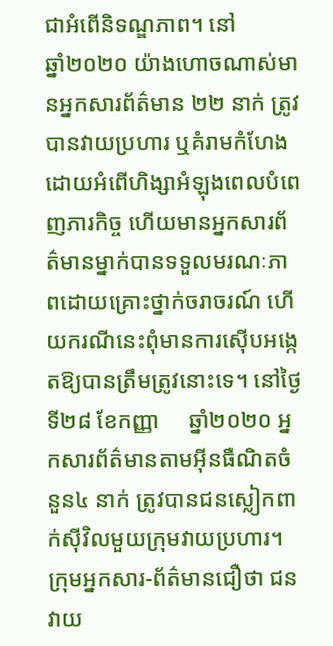ជាអំពើនិទណ្ឌភាព។ នៅ           ឆ្នាំ២០២០ យ៉ាងហោចណាស់មានអ្នកសារព័ត៌មាន ២២ នាក់ ត្រូវបានវាយប្រហារ ឬគំរាមកំហែងដោយអំពើហិង្សាអំឡុងពេលបំពេញភារកិច្ច ហើយមានអ្នកសារព័ត៌មានម្នាក់បានទទួលមរណៈភាពដោយគ្រោះថ្នាក់ចរាចរណ៍ ហើយករណីនេះពុំមានការស៊ើបអង្កេតឱ្យបានត្រឹមត្រូវនោះទេ។ នៅថ្ងៃទី២៨ ខែកញ្ញា     ឆ្នាំ២០២០ អ្នកសារព័ត៌មានតាមអ៊ីនធឺណិតចំនួន៤ នាក់ ត្រូវបានជនស្លៀកពាក់ស៊ីវិលមួយក្រុមវាយប្រហារ។ ក្រុមអ្នកសារ-ព័ត៌មានជឿថា ជនវាយ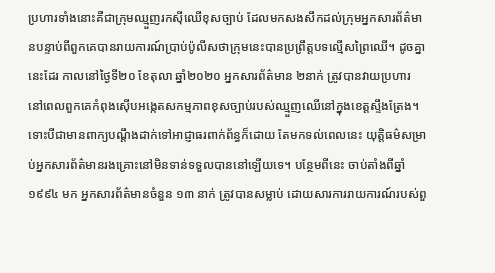ប្រហារទាំងនោះគឺជាក្រុមឈ្មួញរកស៊ីឈើខុសច្បាប់ ដែលមកសងសឹកដល់ក្រុមអ្នកសារព័ត៌មានបន្ទាប់ពីពួកគេបានរាយការណ៍ប្រាប់ប៉ូលីសថាក្រុមនេះបានប្រព្រឹត្តបទល្មើសព្រៃឈើ។ ដូចគ្នានេះដែរ កាលនៅថ្ងៃទី២០ ខែតុលា ឆ្នាំ២០២០ អ្នកសារព័ត៌មាន ២នាក់ ត្រូវបានវាយប្រហារ នៅពេលពួកគេកំពុងស៊ើបអង្កេតសកម្មភាពខុសច្បាប់របស់ឈ្មួញឈើនៅក្នុងខេត្តស្ទឹងត្រែង។ ទោះបីជាមានពាក្យបណ្តឹងដាក់ទៅអាជ្ញាធរពាក់ព័ន្ធក៏ដោយ តែមកទល់ពេលនេះ យុត្តិធម៌សម្រាប់អ្នកសារព័ត៌មានរងគ្រោះនៅមិនទាន់ទទួលបាននៅឡើយទេ។ បន្ថែមពីនេះ ចាប់តាំងពីឆ្នាំ១៩៩៤ មក អ្នកសារព័ត៌មានចំនួន ១៣ នាក់ ត្រូវបានសម្លាប់ ដោយសារការរាយការណ៍របស់ពួ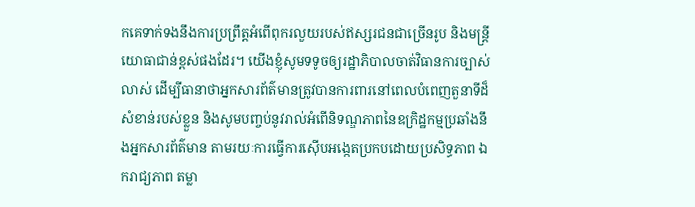កគេទាក់ទងនឹងការប្រព្រឹត្តអំពើពុករលួយរបស់ឥស្សរជនជាច្រើនរូប និងមន្ត្រីយោធាជាន់ខ្ពស់ផងដែរ។ យើងខ្ញុំសូមទទូចឲ្យរដ្ឋាភិបាលចាត់វិធានការច្បាស់លាស់ ដើម្បីធានាថាអ្នកសារព័ត៌មានត្រូវបានការពារនៅពេលបំពេញតួនាទីដ៏សំខាន់របស់ខ្លួន និងសូមបញ្ចប់នូវរាល់អំពើនិទណ្ឌភាពនៃឧក្រិដ្ឋកម្មប្រឆាំងនឹងអ្នកសារព័ត៌មាន តាមរយៈការធ្វើការស៊ើបអង្កេតប្រកបដោយប្រសិទ្ធភាព ឯករាជ្យភាព តម្លា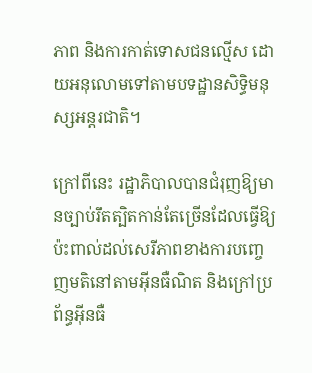ភាព និងការកាត់ទោសជនល្មើស ដោយអនុលោមទៅតាមបទដ្ឋានសិទ្ធិមនុស្សអន្តរជាតិ។

ក្រៅពីនេះ រដ្ឋាភិបាលបានជំរុញឱ្យមានច្បាប់រឹតត្បិតកាន់តែច្រើនដែលធ្វើឱ្យប៉ះពាល់ដល់សេរីភាពខាងការបញ្ចេញមតិនៅតាមអ៊ីនធឺណិត និងក្រៅប្រព័ន្ធអ៊ីនធឺ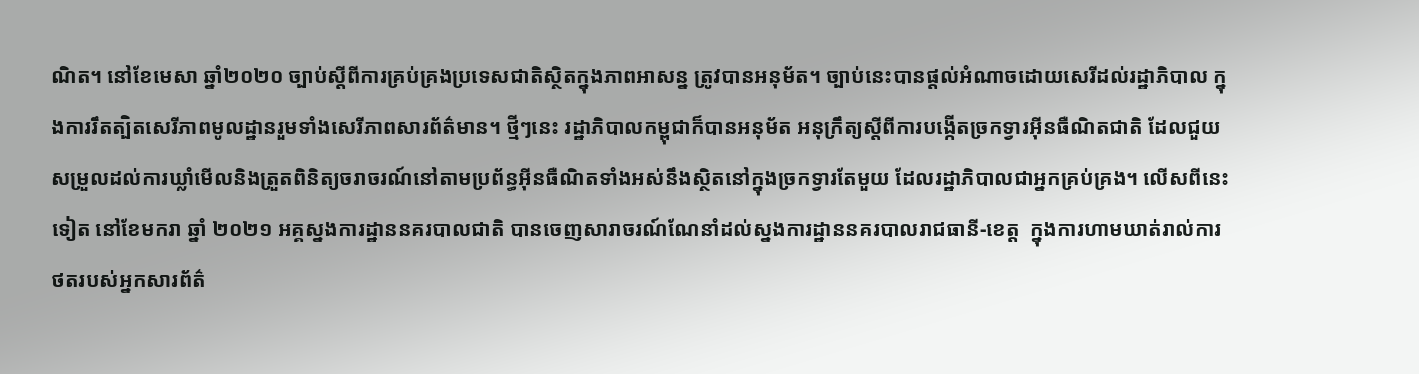ណិត។ នៅខែមេសា ឆ្នាំ២០២០ ច្បាប់ស្តីពីការគ្រប់គ្រងប្រទេសជាតិស្ថិតក្នុងភាពអាសន្ន ត្រូវបានអនុម័ត។ ច្បាប់នេះបានផ្តល់អំណាចដោយសេរីដល់រដ្ឋាភិបាល ក្នុងការរឹតត្បិតសេរីភាពមូលដ្ឋានរួមទាំងសេរីភាពសារព័ត៌មាន។ ថ្មីៗនេះ រដ្ឋាភិបាលកម្ពុជាក៏បានអនុម័ត អនុក្រឹត្យស្តីពីការបង្កើតច្រកទ្វារអ៊ីនធឺណិតជាតិ ដែលជួយសម្រួលដល់ការឃ្លាំមើលនិងត្រួតពិនិត្យចរាចរណ៍នៅតាមប្រព័ន្ធអ៊ីនធឺណិតទាំងអស់នឹងស្ថិតនៅក្នុងច្រកទ្វារតែមួយ ដែលរដ្ឋាភិបាលជាអ្នកគ្រប់គ្រង។ លើសពីនេះទៀត នៅខែមករា ឆ្នាំ ២០២១ អគ្គស្នងការដ្ឋាននគរបាលជាតិ បានចេញសារាចរណ៍ណែនាំដល់ស្នងការដ្ឋាននគរបាលរាជធានី-ខេត្ត  ក្នុងការហាមឃាត់រាល់ការថតរបស់អ្នកសារព័ត៌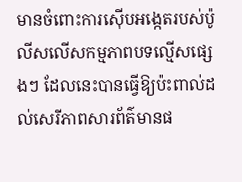មានចំពោះការស៊ើបអង្កេតរបស់ប៉ូលីសលើសកម្មភាពបទល្មើសផ្សេងៗ ដែលនេះបានធ្វើឱ្យប៉ះពាល់ដល់សេរីភាពសារព័ត៌មានផ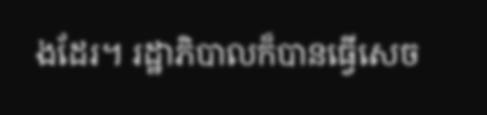ងដែរ។ រដ្ឋាភិបាលក៏បានធ្វើសេច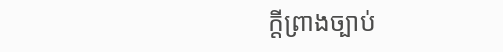ក្តីព្រាងច្បាប់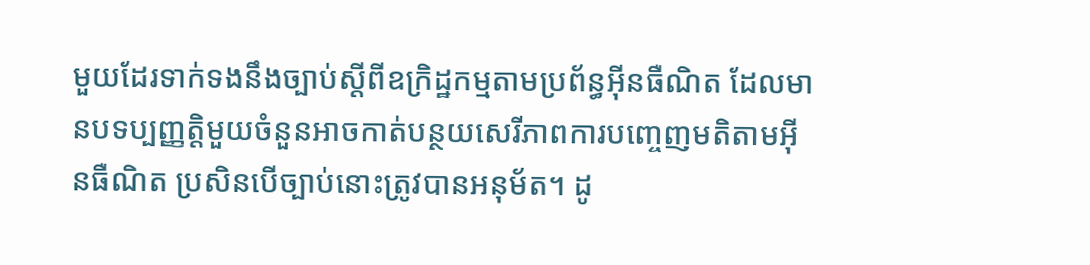មួយដែរទាក់ទងនឹងច្បាប់ស្តីពីឧក្រិដ្ឋកម្មតាមប្រព័ន្ធអ៊ីនធឺណិត ដែលមានបទប្បញ្ញត្តិមួយចំនួនអាចកាត់បន្ថយសេរីភាពការបញ្ចេញមតិតាមអ៊ីនធឺណិត ប្រសិនបើច្បាប់នោះត្រូវបានអនុម័ត។ ដូ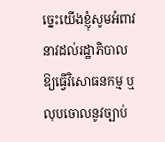ច្នេះយើងខ្ញុំសូមអំពាវនាវដល់រដ្ឋាភិបាលឱ្យធ្វើវិសោធនកម្ម ឬលុបចោលនូវច្បាប់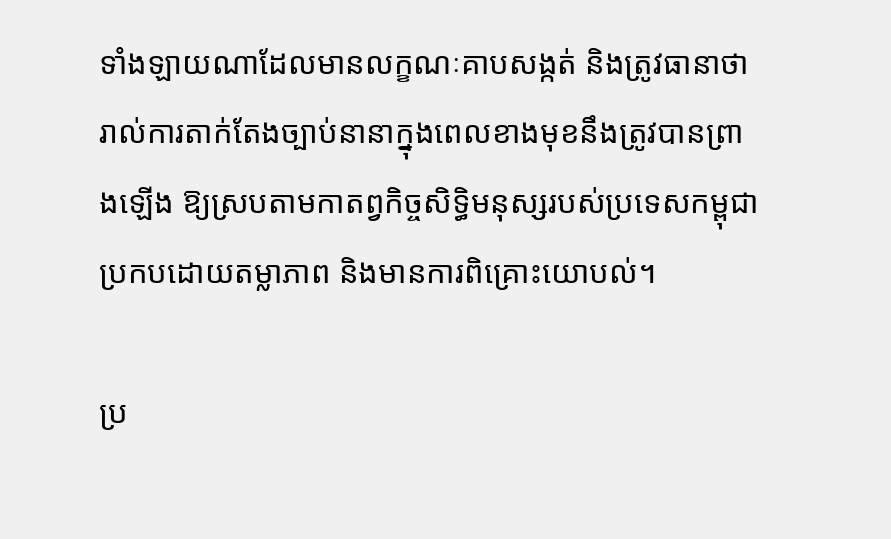ទាំងឡាយណាដែលមានលក្ខណៈគាបសង្កត់ និងត្រូវធានាថារាល់ការតាក់តែងច្បាប់នានាក្នុងពេលខាងមុខនឹងត្រូវបានព្រាងឡើង ឱ្យស្របតាមកាតព្វកិច្ចសិទ្ធិមនុស្សរបស់ប្រទេសកម្ពុជាប្រកបដោយតម្លាភាព និងមានការពិគ្រោះយោបល់។

ប្រ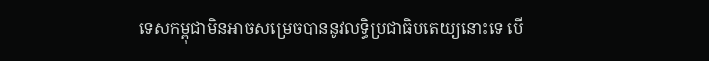ទេសកម្ពុជាមិនអាចសម្រេចបាននូវលទ្ធិប្រជាធិបតេយ្យនោះទេ បើ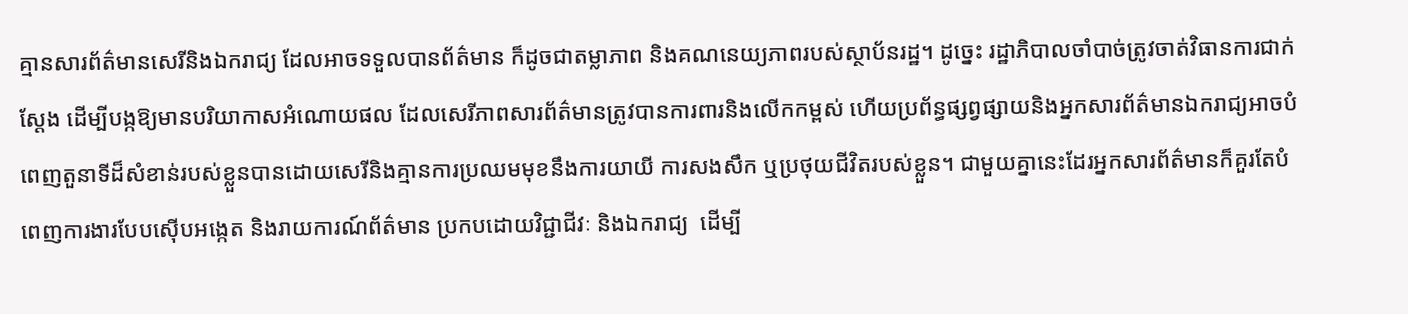គ្មានសារព័ត៌មានសេរីនិងឯករាជ្យ ដែលអាចទទួលបានព័ត៌មាន ក៏ដូចជាតម្លាភាព និងគណនេយ្យភាពរបស់ស្ថាប័នរដ្ឋ។ ដូច្នេះ រដ្ឋាភិបាលចាំបាច់ត្រូវចាត់វិធានការជាក់ស្តែង ដើម្បីបង្កឱ្យមានបរិយាកាសអំណោយផល ដែលសេរីភាពសារព័ត៌មានត្រូវបានការពារនិងលើកកម្ពស់ ហើយប្រព័ន្ធផ្សព្វផ្សាយនិងអ្នកសារព័ត៌មានឯករាជ្យអាចបំពេញតួនាទីដ៏សំខាន់របស់ខ្លួនបានដោយសេរីនិងគ្មានការប្រឈមមុខនឹងការយាយី ការសងសឹក ឬប្រថុយជីវិតរបស់ខ្លួន។ ជាមួយគ្នានេះដែរអ្នកសារព័ត៌មានក៏គួរតែបំពេញការងារបែបស៊ើបអង្កេត និងរាយការណ៍ព័ត៌មាន ប្រកបដោយវិជ្ជាជីវៈ និងឯករាជ្យ  ដើម្បី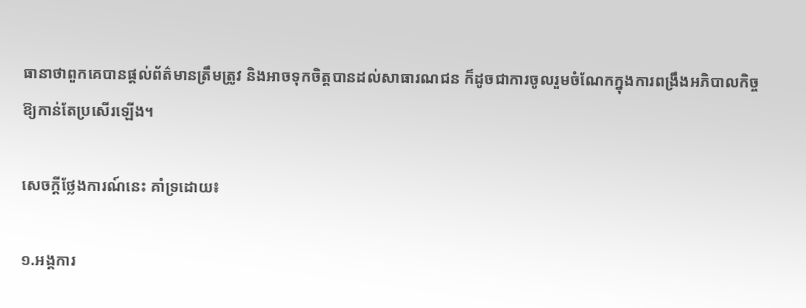ធានាថាពួកគេបានផ្តល់ព័ត៌មានត្រឹមត្រូវ និងអាចទុកចិត្តបានដល់សាធារណជន ក៏ដូចជាការចូលរួមចំណែកក្នុងការពង្រឹងអភិបាលកិច្ចឱ្យកាន់តែប្រសើរឡើង។

សេចក្តីថ្លែងការណ៍នេះ គាំទ្រដោយ៖

១.អង្គការ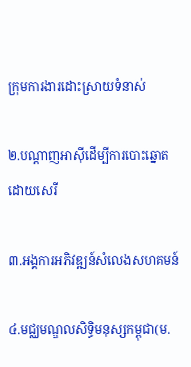ក្រុមការងារដោះស្រាយទំនាស់

២.បណ្តាញអាស៊ីដើម្បីការបោះឆ្នោតដោយសេរី

៣.អង្គការអភិវឌ្ឍន៍សំលេងសហគមន៍

៤.មជ្ឈមណ្ឌលសិទ្ធិមនុស្សកម្ពុជា(ម.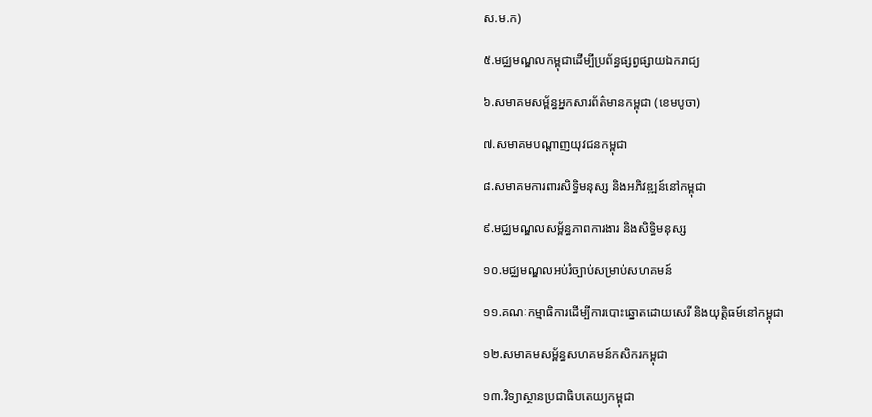ស.ម.ក)

៥.មជ្ឈមណ្ឌលកម្ពុជាដើម្បីប្រព័ន្ធផ្សព្វផ្សាយឯករាជ្យ

៦.សមាគមសម្ព័ន្ធអ្នកសារព័ត៌មានកម្ពុជា (ខេមបូចា)

៧.សមាគមបណ្តាញយុវជនកម្ពុជា

៨.សមាគមការពារសិទ្ធិមនុស្ស និងអភិវឌ្ឍន៍នៅកម្ពុជា

៩.មជ្ឈមណ្ឌលសម្ព័ន្ធភាពការងារ និងសិទ្ធិមនុស្ស

១០.មជ្ឈមណ្ឌលអប់រំច្បាប់សម្រាប់សហគមន៍

១១.គណៈកម្មាធិការដើម្បីការបោះឆ្នោតដោយសេរី និងយុត្តិធម៍នៅកម្ពុជា

១២.សមាគមសម្ព័ន្ធសហគមន៍កសិករកម្ពុជា

១៣.វិទ្យាស្ថានប្រជាធិបតេយ្យកម្ពុជា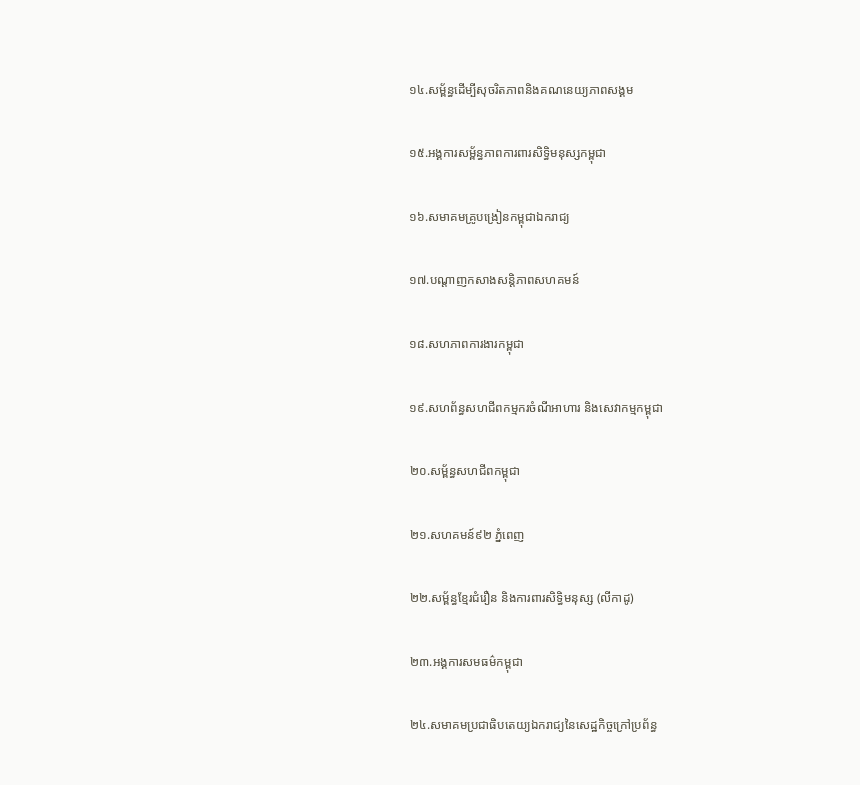១៤.សម្ព័ន្ធដើម្បីសុចរិតភាពនិងគណនេយ្យភាពសង្គម

១៥.អង្គការសម្ព័ន្ធភាពការពារសិទ្ធិមនុស្សកម្ពុជា

១៦.សមាគមគ្រូបង្រៀនកម្ពុជាឯករាជ្យ

១៧.បណ្តាញកសាងសន្តិភាពសហគមន៍

១៨.សហភាពការងារកម្ពុជា

១៩.សហព័ន្ធសហជីពកម្មករចំណីអាហារ និងសេវាកម្មកម្ពុជា

២០.សម្ព័ន្ធសហជីពកម្ពុជា

២១.សហគមន៍៩២ ភ្នំពេញ

២២.សម្ព័ន្ធខ្មែរជំរឿន និងការពារសិទ្ធិមនុស្ស (លីកាដូ)

២៣.អង្គការសមធម៌កម្ពុជា

២៤.សមាគមប្រជាធិបតេយ្យឯករាជ្យនៃសេដ្ឋកិច្ចក្រៅប្រព័ន្ធ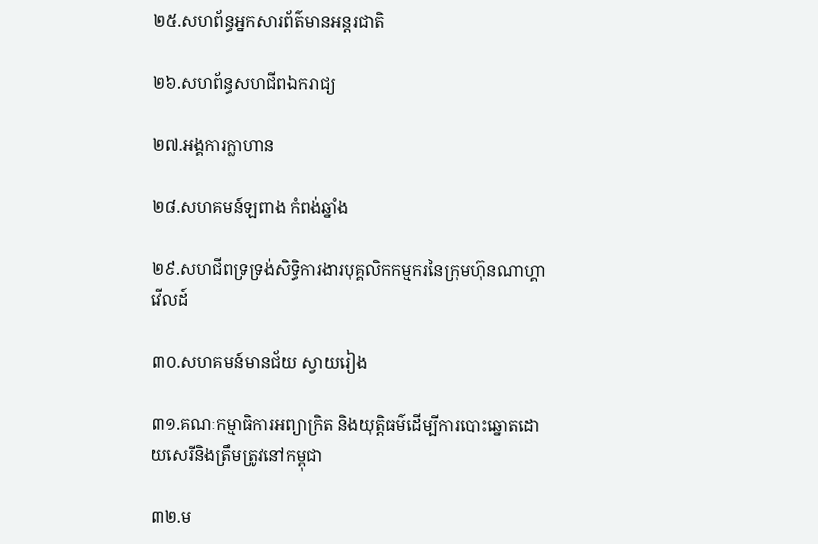២៥.សហព័ន្ធអ្នកសារព័ត៌មានអន្តរជាតិ

២៦.សហព័ន្ធសហជីពឯករាជ្យ

២៧.អង្គការក្លាហាន

២៨.សហគមន៍ឡពាង កំពង់ឆ្នាំង

២៩.សហជីពទ្រទ្រង់សិទ្ធិការងារបុគ្គលិកកម្មករនៃក្រុមហ៊ុនណាហ្គាវើលដ៍

៣០.សហគមន៍មានជ័យ ស្វាយរៀង

៣១.គណៈកម្មាធិការអព្យាក្រិត និងយុត្តិធម៌ដើម្បីការបោះឆ្នោតដោយសេរីនិងត្រឹមត្រូវនៅកម្ពុជា

៣២.ម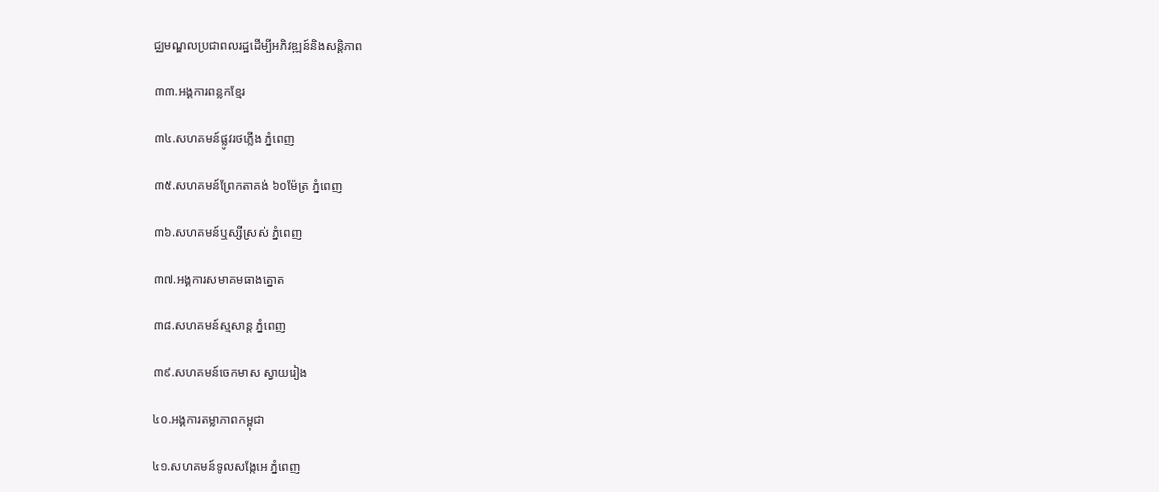ជ្ឈមណ្ឌលប្រជាពលរដ្ឋដើម្បីអភិវឌ្ឍន៍និងសន្តិភាព

៣៣.អង្គការពន្លកខ្មែរ

៣៤.សហគមន៍ផ្លូវរថភ្លើង ភ្នំពេញ

៣៥.សហគមន៍ព្រែកតាគង់ ៦០ម៉ែត្រ ភ្នំពេញ

៣៦.សហគមន៍ឬស្សីស្រស់ ភ្នំពេញ

៣៧.អង្គការសមាគមធាងត្នោត

៣៨.សហគមន៍ស្មសាន្ត ភ្នំពេញ

៣៩.សហគមន៍ចេកមាស ស្វាយរៀង

៤០.អង្គការតម្លាភាពកម្ពុជា

៤១.សហគមន៍ទូលសង្កែអេ ភ្នំពេញ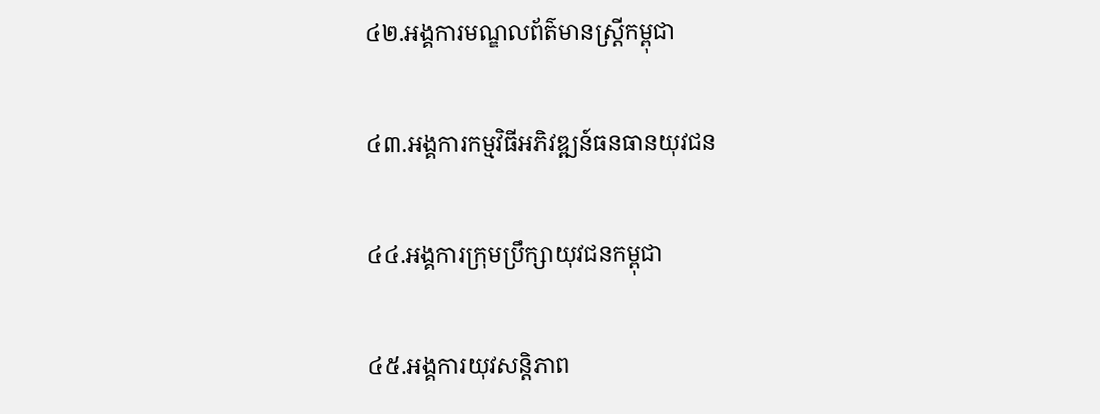៤២.អង្គការមណ្ឌលព័ត៌មានស្រ្តីកម្ពុជា

៤៣.អង្គការកម្មវិធីអភិវឌ្ឍន៍ធនធានយុវជន

៤៤.អង្គការក្រុមប្រឹក្សាយុវជនកម្ពុជា

៤៥.អង្គការយុវសន្តិភាព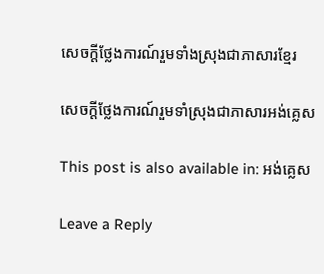សេចក្តីថ្លែងការណ៍រួមទាំងស្រុងជាភាសារខ្មែរ

សេចក្តីថ្លែងការណ៍រួមទាំស្រុងជាភាសារអង់គ្លេស

This post is also available in: អង់គ្លេស

Leave a Reply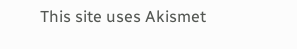This site uses Akismet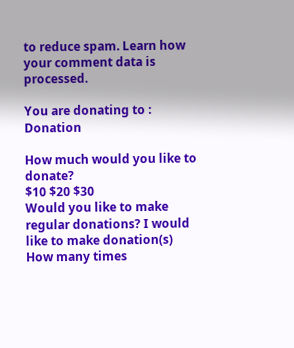to reduce spam. Learn how your comment data is processed.

You are donating to : Donation

How much would you like to donate?
$10 $20 $30
Would you like to make regular donations? I would like to make donation(s)
How many times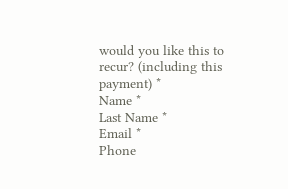would you like this to recur? (including this payment) *
Name *
Last Name *
Email *
Phone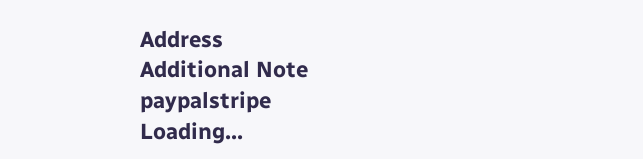Address
Additional Note
paypalstripe
Loading...